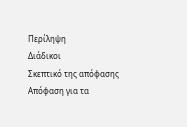Περίληψη
Διάδικοι
Σκεπτικό της απόφασης
Απόφαση για τα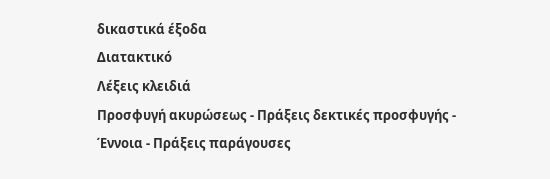δικαστικά έξοδα
Διατακτικό
Λέξεις κλειδιά
Προσφυγή ακυρώσεως - Πράξεις δεκτικές προσφυγής - Έννοια - Πράξεις παράγουσες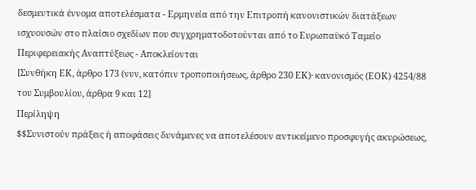δεσμευτικά έννομα αποτελέσματα - Ερμηνεία από την Επιτροπή κανονιστικών διατάξεων ισχυουσών στο πλαίσιο σχεδίων που συγχρηματοδοτούνται από το Ευρωπαϋκό Ταμείο Περιφερειακής Αναπτύξεως - Αποκλείονται
[Συνθήκη ΕΚ, άρθρο 173 (νυν, κατόπιν τροποποιήσεως, άρθρο 230 ΕΚ)· κανονισμός (ΕΟΚ) 4254/88 του Συμβουλίου, άρθρα 9 και 12]
Περίληψη
$$Συνιστούν πράξεις ή αποφάσεις δυνάμενες να αποτελέσουν αντικείμενο προσφυγής ακυρώσεως,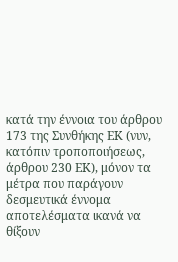κατά την έννοια του άρθρου 173 της Συνθήκης ΕΚ (νυν, κατόπιν τροποποιήσεως, άρθρου 230 ΕΚ), μόνον τα μέτρα που παράγουν δεσμευτικά έννομα αποτελέσματα ικανά να θίξουν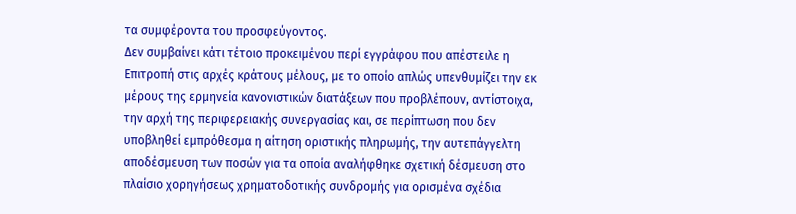τα συμφέροντα του προσφεύγοντος.
Δεν συμβαίνει κάτι τέτοιο προκειμένου περί εγγράφου που απέστειλε η Επιτροπή στις αρχές κράτους μέλους, με το οποίο απλώς υπενθυμίζει την εκ μέρους της ερμηνεία κανονιστικών διατάξεων που προβλέπουν, αντίστοιχα, την αρχή της περιφερειακής συνεργασίας και, σε περίπτωση που δεν υποβληθεί εμπρόθεσμα η αίτηση οριστικής πληρωμής, την αυτεπάγγελτη αποδέσμευση των ποσών για τα οποία αναλήφθηκε σχετική δέσμευση στο πλαίσιο χορηγήσεως χρηματοδοτικής συνδρομής για ορισμένα σχέδια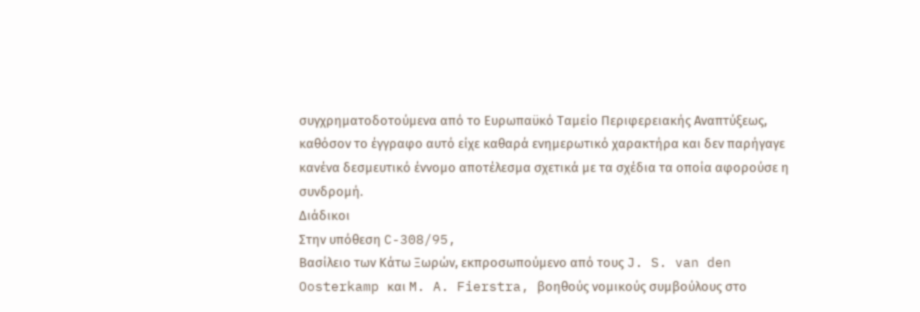συγχρηματοδοτούμενα από το Ευρωπαϋκό Ταμείο Περιφερειακής Αναπτύξεως, καθόσον το έγγραφο αυτό είχε καθαρά ενημερωτικό χαρακτήρα και δεν παρήγαγε κανένα δεσμευτικό έννομο αποτέλεσμα σχετικά με τα σχέδια τα οποία αφορούσε η συνδρομή.
Διάδικοι
Στην υπόθεση C-308/95,
Βασίλειο των Κάτω Ξωρών, εκπροσωπούμενο από τους J. S. van den Oosterkamp και M. A. Fierstra, βοηθούς νομικούς συμβούλους στο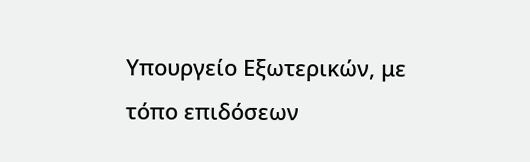Υπουργείο Εξωτερικών, με τόπο επιδόσεων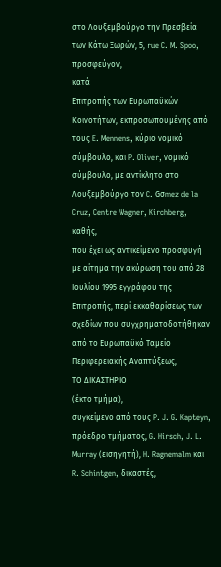στο Λουξεμβούργο την Πρεσβεία των Κάτω Ξωρών, 5, rue C. M. Spoo,
προσφεύγoν,
κατά
Επιτροπής των Ευρωπαϋκών Κοινοτήτων, εκπροσωπουμένης από τους E. Mennens, κύριο νομικό σύμβουλο, και P. Oliver, νομικό σύμβουλο, με αντίκλητο στο Λουξεμβούργο τον C. Gσmez de la Cruz, Centre Wagner, Kirchberg,
καθής,
που έχει ως αντικείμενο προσφυγή με αίτημα την ακύρωση του από 28 Ιουλίου 1995 εγγράφου της Επιτροπής, περί εκκαθαρίσεως των σχεδίων που συγχρηματοδοτήθηκαν από το Ευρωπαϋκό Ταμείο Περιφερειακής Αναπτύξεως,
ΤΟ ΔΙΚΑΣΤΗΡΙΟ
(έκτο τμήμα),
συγκείμενο από τους P. J. G. Kapteyn, πρόεδρο τμήματος, G. Hirsch, J. L. Murray (εισηγητή), H. Ragnemalm και R. Schintgen, δικαστές,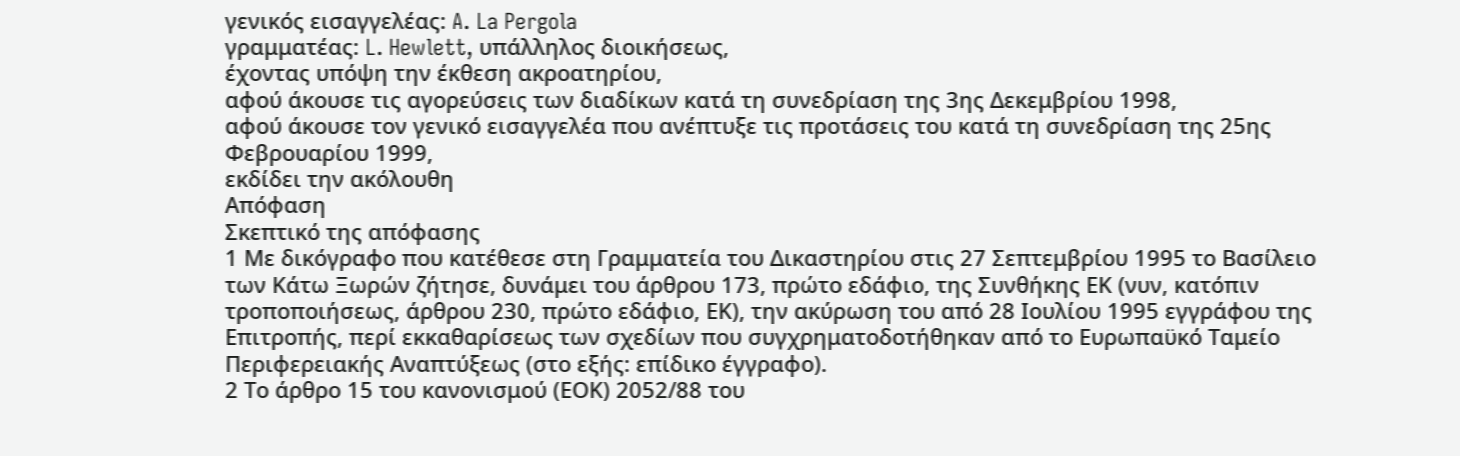γενικός εισαγγελέας: A. La Pergola
γραμματέας: L. Hewlett, υπάλληλος διοικήσεως,
έχοντας υπόψη την έκθεση ακροατηρίου,
αφού άκουσε τις αγορεύσεις των διαδίκων κατά τη συνεδρίαση της 3ης Δεκεμβρίου 1998,
αφού άκουσε τον γενικό εισαγγελέα που ανέπτυξε τις προτάσεις του κατά τη συνεδρίαση της 25ης Φεβρουαρίου 1999,
εκδίδει την ακόλουθη
Απόφαση
Σκεπτικό της απόφασης
1 Με δικόγραφο που κατέθεσε στη Γραμματεία του Δικαστηρίου στις 27 Σεπτεμβρίου 1995 το Βασίλειο των Κάτω Ξωρών ζήτησε, δυνάμει του άρθρου 173, πρώτο εδάφιο, της Συνθήκης ΕΚ (νυν, κατόπιν τροποποιήσεως, άρθρου 230, πρώτο εδάφιο, ΕΚ), την ακύρωση του από 28 Ιουλίου 1995 εγγράφου της Επιτροπής, περί εκκαθαρίσεως των σχεδίων που συγχρηματοδοτήθηκαν από το Ευρωπαϋκό Ταμείο Περιφερειακής Αναπτύξεως (στο εξής: επίδικο έγγραφο).
2 Το άρθρο 15 του κανονισμού (ΕΟΚ) 2052/88 του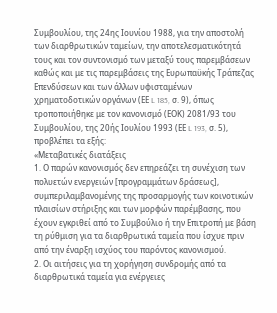Συμβουλίου, της 24ης Ιουνίου 1988, για την αποστολή των διαρθρωτικών ταμείων, την αποτελεσματικότητά τους και τον συντονισμό των μεταξύ τους παρεμβάσεων καθώς και με τις παρεμβάσεις της Ευρωπαϋκής Τράπεζας Επενδύσεων και των άλλων υφισταμένων χρηματοδοτικών οργάνων (ΕΕ L 185, σ. 9), όπως τροποποιήθηκε με τον κανονισμό (ΕΟΚ) 2081/93 του Συμβουλίου, της 20ής Ιουλίου 1993 (ΕΕ L 193, σ. 5), προβλέπει τα εξής:
«Μεταβατικές διατάξεις
1. Ο παρών κανονισμός δεν επηρεάζει τη συνέχιση των πολυετών ενεργειών [προγραμμάτων δράσεως], συμπεριλαμβανομένης της προσαρμογής των κοινοτικών πλαισίων στήριξης και των μορφών παρέμβασης, που έχουν εγκριθεί από το Συμβούλιο ή την Επιτροπή με βάση τη ρύθμιση για τα διαρθρωτικά ταμεία που ίσχυε πριν από την έναρξη ισχύος του παρόντος κανονισμού.
2. Οι αιτήσεις για τη χορήγηση συνδρομής από τα διαρθρωτικά ταμεία για ενέργειες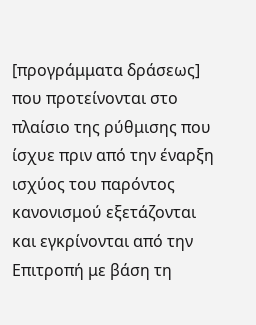[προγράμματα δράσεως] που προτείνονται στο πλαίσιο της ρύθμισης που ίσχυε πριν από την έναρξη ισχύος του παρόντος κανονισμού εξετάζονται και εγκρίνονται από την Επιτροπή με βάση τη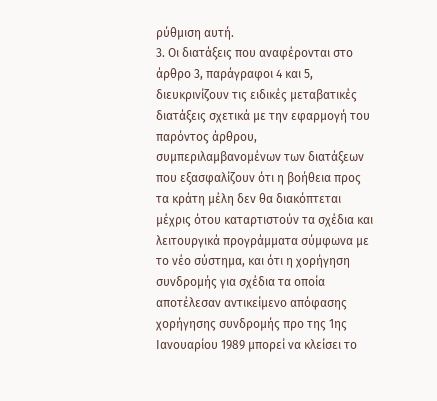ρύθμιση αυτή.
3. Οι διατάξεις που αναφέρονται στο άρθρο 3, παράγραφοι 4 και 5, διευκρινίζουν τις ειδικές μεταβατικές διατάξεις σχετικά με την εφαρμογή του παρόντος άρθρου, συμπεριλαμβανομένων των διατάξεων που εξασφαλίζουν ότι η βοήθεια προς τα κράτη μέλη δεν θα διακόπτεται μέχρις ότου καταρτιστούν τα σχέδια και λειτουργικά προγράμματα σύμφωνα με το νέο σύστημα, και ότι η χορήγηση συνδρομής για σχέδια τα οποία αποτέλεσαν αντικείμενο απόφασης χορήγησης συνδρομής προ της 1ης Ιανουαρίου 1989 μπορεί να κλείσει το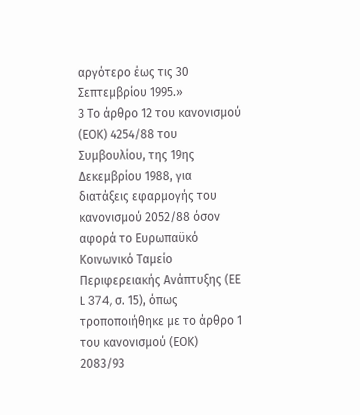αργότερο έως τις 30 Σεπτεμβρίου 1995.»
3 Το άρθρο 12 του κανονισμού (ΕΟΚ) 4254/88 του Συμβουλίου, της 19ης Δεκεμβρίου 1988, για διατάξεις εφαρμογής του κανονισμού 2052/88 όσον αφορά το Ευρωπαϋκό Κοινωνικό Ταμείο Περιφερειακής Ανάπτυξης (ΕΕ L 374, σ. 15), όπως τροποποιήθηκε με το άρθρο 1 του κανονισμού (ΕΟΚ) 2083/93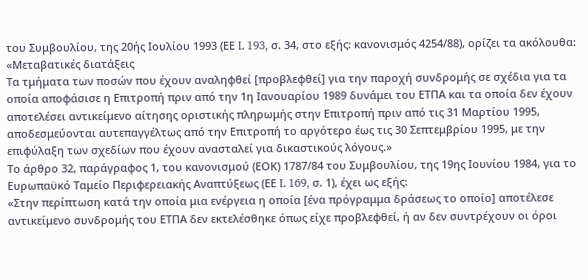του Συμβουλίου, της 20ής Ιουλίου 1993 (ΕΕ L 193, σ. 34, στο εξής: κανονισμός 4254/88), ορίζει τα ακόλουθα:
«Μεταβατικές διατάξεις
Τα τμήματα των ποσών που έχουν αναληφθεί [προβλεφθεί] για την παροχή συνδρομής σε σχέδια για τα οποία αποφάσισε η Επιτροπή πριν από την 1η Ιανουαρίου 1989 δυνάμει του ΕΤΠΑ και τα οποία δεν έχουν αποτελέσει αντικείμενο αίτησης οριστικής πληρωμής στην Επιτροπή πριν από τις 31 Μαρτίου 1995, αποδεσμεύονται αυτεπαγγέλτως από την Επιτροπή το αργότερο έως τις 30 Σεπτεμβρίου 1995, με την επιφύλαξη των σχεδίων που έχουν ανασταλεί για δικαστικούς λόγους.»
Το άρθρο 32, παράγραφος 1, του κανονισμού (ΕΟΚ) 1787/84 του Συμβουλίου, της 19ης Ιουνίου 1984, για το Ευρωπαϋκό Ταμείο Περιφερειακής Αναπτύξεως (ΕΕ L 169, σ. 1), έχει ως εξής:
«Στην περίπτωση κατά την οποία μια ενέργεια η οποία [ένα πρόγραμμα δράσεως το οποίο] αποτέλεσε αντικείμενο συνδρομής του ΕΤΠΑ δεν εκτελέσθηκε όπως είχε προβλεφθεί, ή αν δεν συντρέχουν οι όροι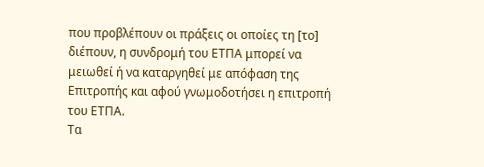που προβλέπουν οι πράξεις οι οποίες τη [το] διέπουν, η συνδρομή του ΕΤΠΑ μπορεί να μειωθεί ή να καταργηθεί με απόφαση της Επιτροπής και αφού γνωμοδοτήσει η επιτροπή του ΕΤΠΑ.
Τα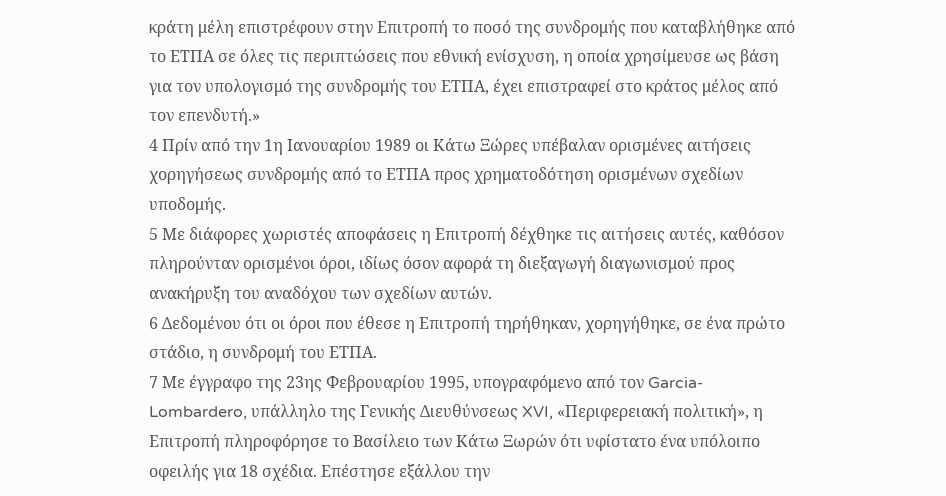κράτη μέλη επιστρέφουν στην Επιτροπή το ποσό της συνδρομής που καταβλήθηκε από το ΕΤΠΑ σε όλες τις περιπτώσεις που εθνική ενίσχυση, η οποία χρησίμευσε ως βάση για τον υπολογισμό της συνδρομής του ΕΤΠΑ, έχει επιστραφεί στο κράτος μέλος από τον επενδυτή.»
4 Πρίν από την 1η Ιανουαρίου 1989 οι Κάτω Ξώρες υπέβαλαν ορισμένες αιτήσεις χορηγήσεως συνδρομής από το ΕΤΠΑ προς χρηματοδότηση ορισμένων σχεδίων υποδομής.
5 Με διάφορες χωριστές αποφάσεις η Επιτροπή δέχθηκε τις αιτήσεις αυτές, καθόσον πληρούνταν ορισμένοι όροι, ιδίως όσον αφορά τη διεξαγωγή διαγωνισμού προς ανακήρυξη του αναδόχου των σχεδίων αυτών.
6 Δεδομένου ότι οι όροι που έθεσε η Επιτροπή τηρήθηκαν, χορηγήθηκε, σε ένα πρώτο στάδιο, η συνδρομή του ΕΤΠΑ.
7 Με έγγραφο της 23ης Φεβρουαρίου 1995, υπογραφόμενο από τον Garcia-Lombardero, υπάλληλο της Γενικής Διευθύνσεως XVI, «Περιφερειακή πολιτική», η Επιτροπή πληροφόρησε το Βασίλειο των Κάτω Ξωρών ότι υφίστατο ένα υπόλοιπο οφειλής για 18 σχέδια. Επέστησε εξάλλου την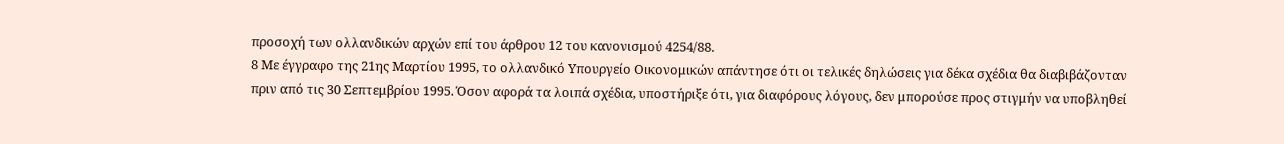προσοχή των ολλανδικών αρχών επί του άρθρου 12 του κανονισμού 4254/88.
8 Με έγγραφο της 21ης Μαρτίου 1995, το ολλανδικό Υπουργείο Οικονομικών απάντησε ότι οι τελικές δηλώσεις για δέκα σχέδια θα διαβιβάζονταν πριν από τις 30 Σεπτεμβρίου 1995. Όσον αφορά τα λοιπά σχέδια, υποστήριξε ότι, για διαφόρους λόγους, δεν μπορούσε προς στιγμήν να υποβληθεί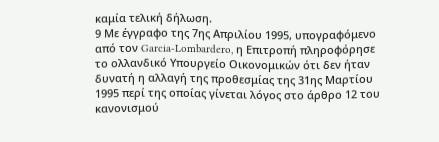καμία τελική δήλωση.
9 Με έγγραφο της 7ης Απριλίου 1995, υπογραφόμενο από τον Garcia-Lombardero, η Επιτροπή πληροφόρησε το ολλανδικό Υπουργείο Οικονομικών ότι δεν ήταν δυνατή η αλλαγή της προθεσμίας της 31ης Μαρτίου 1995 περί της οποίας γίνεται λόγος στο άρθρο 12 του κανονισμού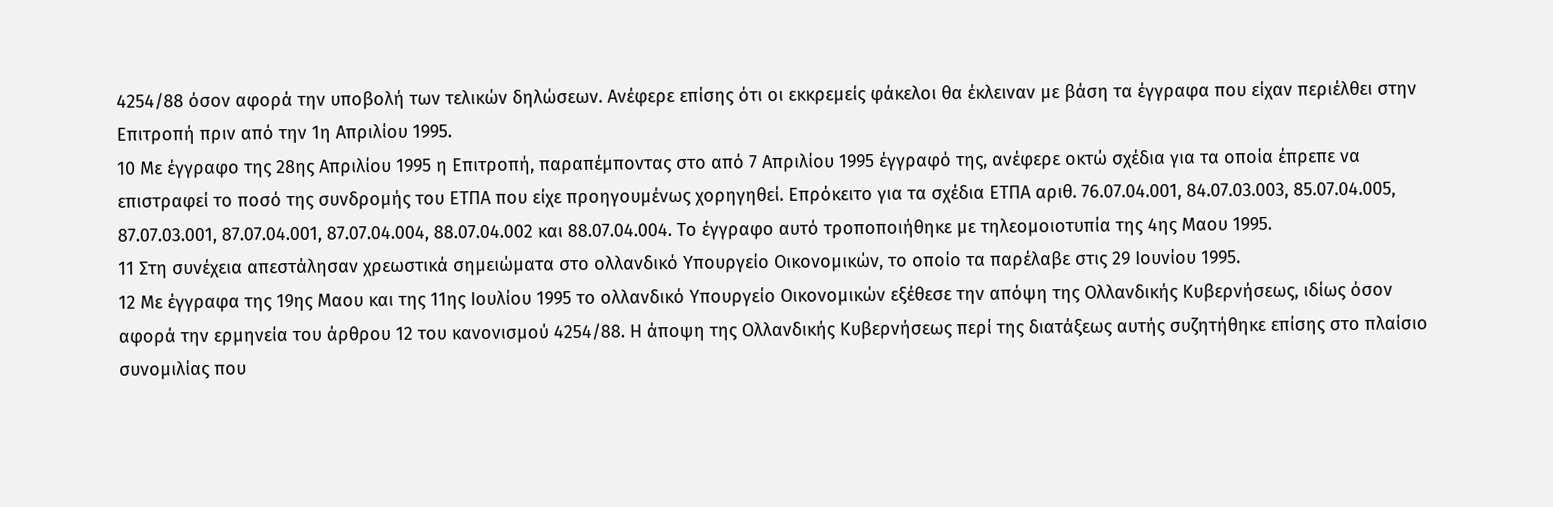4254/88 όσον αφορά την υποβολή των τελικών δηλώσεων. Ανέφερε επίσης ότι οι εκκρεμείς φάκελοι θα έκλειναν με βάση τα έγγραφα που είχαν περιέλθει στην Επιτροπή πριν από την 1η Απριλίου 1995.
10 Με έγγραφο της 28ης Απριλίου 1995 η Επιτροπή, παραπέμποντας στο από 7 Απριλίου 1995 έγγραφό της, ανέφερε οκτώ σχέδια για τα οποία έπρεπε να επιστραφεί το ποσό της συνδρομής του ΕΤΠΑ που είχε προηγουμένως χορηγηθεί. Επρόκειτο για τα σχέδια ΕΤΠΑ αριθ. 76.07.04.001, 84.07.03.003, 85.07.04.005, 87.07.03.001, 87.07.04.001, 87.07.04.004, 88.07.04.002 και 88.07.04.004. Το έγγραφο αυτό τροποποιήθηκε με τηλεομοιοτυπία της 4ης Μαου 1995.
11 Στη συνέχεια απεστάλησαν χρεωστικά σημειώματα στο ολλανδικό Υπουργείο Οικονομικών, το οποίο τα παρέλαβε στις 29 Ιουνίου 1995.
12 Με έγγραφα της 19ης Μαου και της 11ης Ιουλίου 1995 το ολλανδικό Υπουργείο Οικονομικών εξέθεσε την απόψη της Ολλανδικής Κυβερνήσεως, ιδίως όσον αφορά την ερμηνεία του άρθρου 12 του κανονισμού 4254/88. Η άποψη της Ολλανδικής Κυβερνήσεως περί της διατάξεως αυτής συζητήθηκε επίσης στο πλαίσιο συνομιλίας που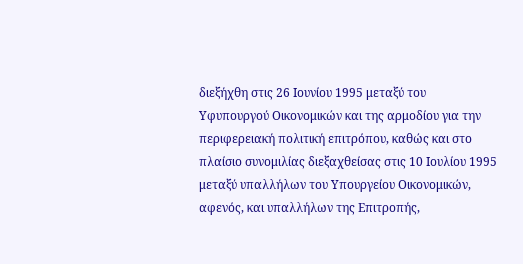διεξήχθη στις 26 Ιουνίου 1995 μεταξύ του Υφυπουργού Οικονομικών και της αρμοδίου για την περιφερειακή πολιτική επιτρόπου, καθώς και στο πλαίσιο συνομιλίας διεξαχθείσας στις 10 Ιουλίου 1995 μεταξύ υπαλλήλων του Υπουργείου Οικονομικών, αφενός, και υπαλλήλων της Επιτροπής,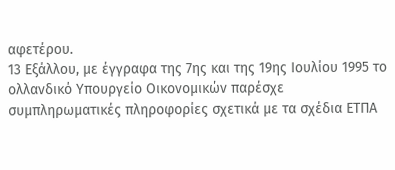αφετέρου.
13 Εξάλλου, με έγγραφα της 7ης και της 19ης Ιουλίου 1995 το ολλανδικό Υπουργείο Οικονομικών παρέσχε συμπληρωματικές πληροφορίες σχετικά με τα σχέδια ΕΤΠΑ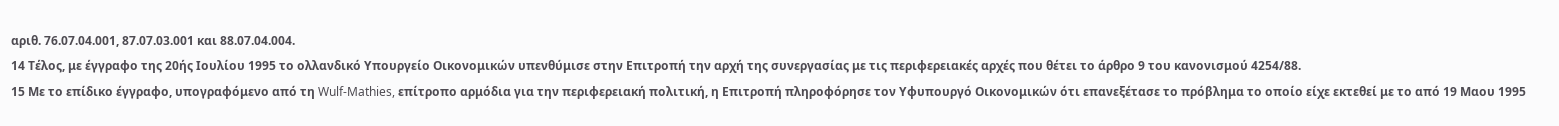αριθ. 76.07.04.001, 87.07.03.001 και 88.07.04.004.
14 Τέλος, με έγγραφο της 20ής Ιουλίου 1995 το ολλανδικό Υπουργείο Οικονομικών υπενθύμισε στην Επιτροπή την αρχή της συνεργασίας με τις περιφερειακές αρχές που θέτει το άρθρο 9 του κανονισμού 4254/88.
15 Με το επίδικο έγγραφο, υπογραφόμενο από τη Wulf-Mathies, επίτροπο αρμόδια για την περιφερειακή πολιτική, η Επιτροπή πληροφόρησε τον Υφυπουργό Οικονομικών ότι επανεξέτασε το πρόβλημα το οποίο είχε εκτεθεί με το από 19 Μαου 1995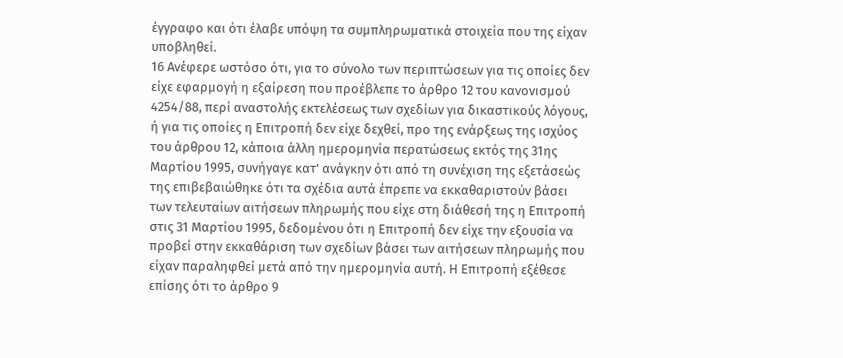έγγραφο και ότι έλαβε υπόψη τα συμπληρωματικά στοιχεία που της είχαν υποβληθεί.
16 Ανέφερε ωστόσο ότι, για το σύνολο των περιπτώσεων για τις οποίες δεν είχε εφαρμογή η εξαίρεση που προέβλεπε το άρθρο 12 του κανονισμού 4254/88, περί αναστολής εκτελέσεως των σχεδίων για δικαστικούς λόγους, ή για τις οποίες η Επιτροπή δεν είχε δεχθεί, προ της ενάρξεως της ισχύος του άρθρου 12, κάποια άλλη ημερομηνία περατώσεως εκτός της 31ης Μαρτίου 1995, συνήγαγε κατ' ανάγκην ότι από τη συνέχιση της εξετάσεώς της επιβεβαιώθηκε ότι τα σχέδια αυτά έπρεπε να εκκαθαριστούν βάσει των τελευταίων αιτήσεων πληρωμής που είχε στη διάθεσή της η Επιτροπή στις 31 Μαρτίου 1995, δεδομένου ότι η Επιτροπή δεν είχε την εξουσία να προβεί στην εκκαθάριση των σχεδίων βάσει των αιτήσεων πληρωμής που είχαν παραληφθεί μετά από την ημερομηνία αυτή. Η Επιτροπή εξέθεσε επίσης ότι το άρθρο 9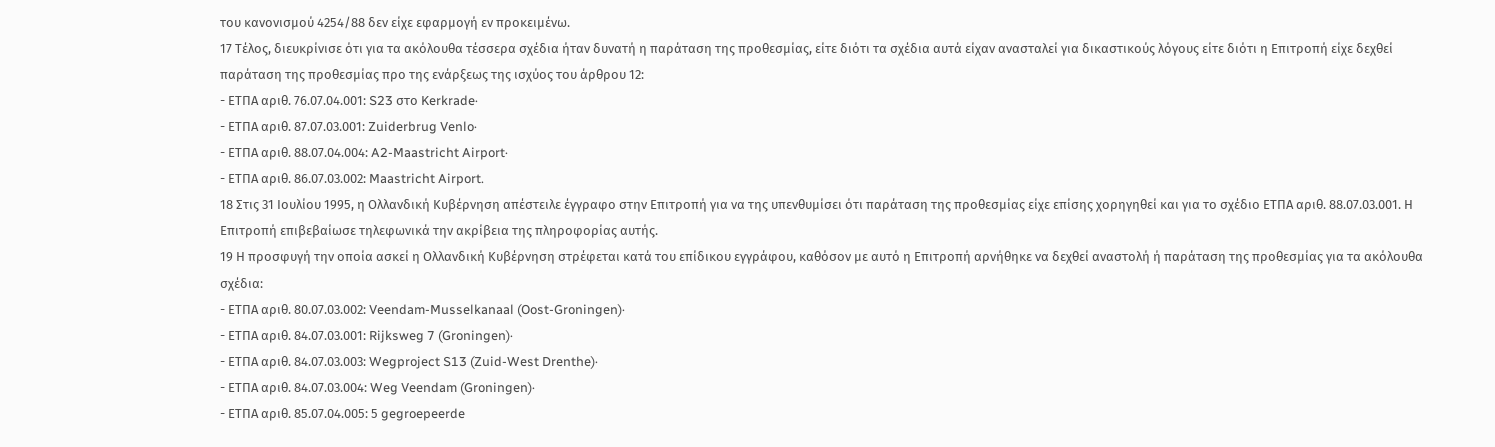του κανονισμού 4254/88 δεν είχε εφαρμογή εν προκειμένω.
17 Τέλος, διευκρίνισε ότι για τα ακόλουθα τέσσερα σχέδια ήταν δυνατή η παράταση της προθεσμίας, είτε διότι τα σχέδια αυτά είχαν ανασταλεί για δικαστικούς λόγους είτε διότι η Επιτροπή είχε δεχθεί παράταση της προθεσμίας προ της ενάρξεως της ισχύος του άρθρου 12:
- ΕΤΠΑ αριθ. 76.07.04.001: S23 στο Kerkrade·
- ΕΤΠΑ αριθ. 87.07.03.001: Zuiderbrug Venlo·
- ΕΤΠΑ αριθ. 88.07.04.004: A2-Maastricht Airport·
- ΕΤΠΑ αριθ. 86.07.03.002: Maastricht Airport.
18 Στις 31 Ιουλίου 1995, η Ολλανδική Κυβέρνηση απέστειλε έγγραφο στην Επιτροπή για να της υπενθυμίσει ότι παράταση της προθεσμίας είχε επίσης χορηγηθεί και για το σχέδιο ΕΤΠΑ αριθ. 88.07.03.001. Η Επιτροπή επιβεβαίωσε τηλεφωνικά την ακρίβεια της πληροφορίας αυτής.
19 Η προσφυγή την οποία ασκεί η Ολλανδική Κυβέρνηση στρέφεται κατά του επίδικου εγγράφου, καθόσον με αυτό η Επιτροπή αρνήθηκε να δεχθεί αναστολή ή παράταση της προθεσμίας για τα ακόλουθα σχέδια:
- ΕΤΠΑ αριθ. 80.07.03.002: Veendam-Musselkanaal (Oost-Groningen)·
- ΕΤΠΑ αριθ. 84.07.03.001: Rijksweg 7 (Groningen)·
- ΕΤΠΑ αριθ. 84.07.03.003: Wegproject S13 (Zuid-West Drenthe)·
- ΕΤΠΑ αριθ. 84.07.03.004: Weg Veendam (Groningen)·
- ΕΤΠΑ αριθ. 85.07.04.005: 5 gegroepeerde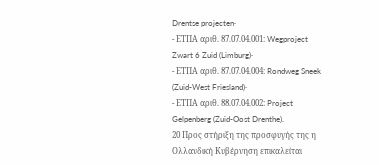Drentse projecten·
- ΕΤΠΑ αριθ. 87.07.04.001: Wegproject Zwart 6 Zuid (Limburg)·
- ΕΤΠΑ αριθ. 87.07.04.004: Rondweg Sneek (Zuid-West Friesland)·
- ΕΤΠΑ αριθ. 88.07.04.002: Project Gelpenberg (Zuid-Oost Drenthe).
20 Προς στήριξη της προσφυγής της η Ολλανδική Κυβέρνηση επικαλείται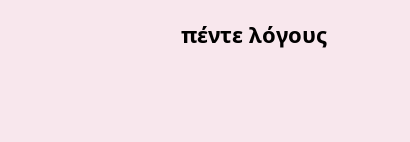πέντε λόγους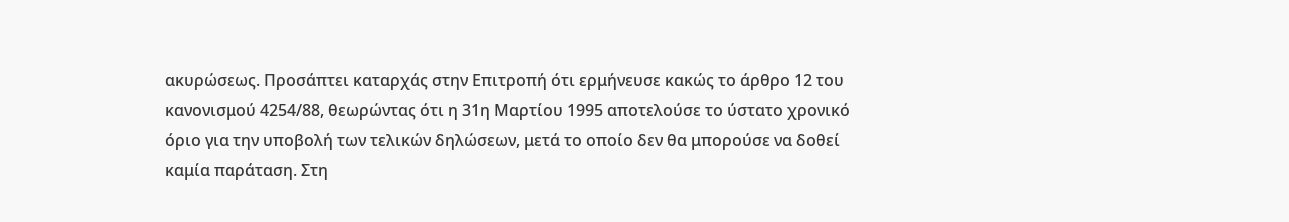ακυρώσεως. Προσάπτει καταρχάς στην Επιτροπή ότι ερμήνευσε κακώς το άρθρο 12 του κανονισμού 4254/88, θεωρώντας ότι η 31η Μαρτίου 1995 αποτελούσε το ύστατο χρονικό όριο για την υποβολή των τελικών δηλώσεων, μετά το οποίο δεν θα μπορούσε να δοθεί καμία παράταση. Στη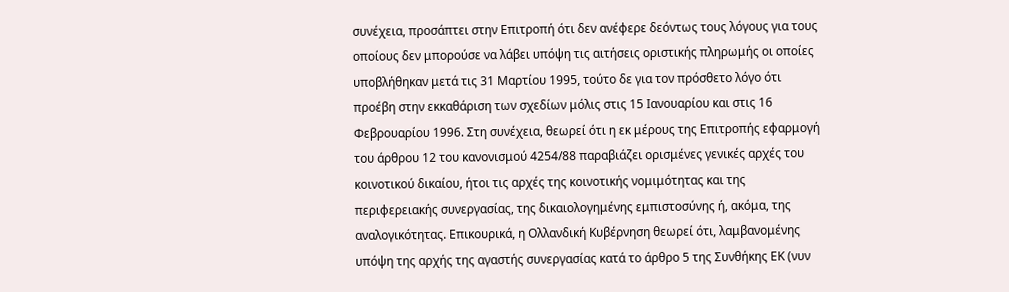συνέχεια, προσάπτει στην Επιτροπή ότι δεν ανέφερε δεόντως τους λόγους για τους οποίους δεν μπορούσε να λάβει υπόψη τις αιτήσεις οριστικής πληρωμής οι οποίες υποβλήθηκαν μετά τις 31 Μαρτίου 1995, τούτο δε για τον πρόσθετο λόγο ότι προέβη στην εκκαθάριση των σχεδίων μόλις στις 15 Ιανουαρίου και στις 16 Φεβρουαρίου 1996. Στη συνέχεια, θεωρεί ότι η εκ μέρους της Επιτροπής εφαρμογή του άρθρου 12 του κανονισμού 4254/88 παραβιάζει ορισμένες γενικές αρχές του κοινοτικού δικαίου, ήτοι τις αρχές της κοινοτικής νομιμότητας και της περιφερειακής συνεργασίας, της δικαιολογημένης εμπιστοσύνης ή, ακόμα, της αναλογικότητας. Επικουρικά, η Ολλανδική Κυβέρνηση θεωρεί ότι, λαμβανομένης υπόψη της αρχής της αγαστής συνεργασίας κατά το άρθρο 5 της Συνθήκης ΕΚ (νυν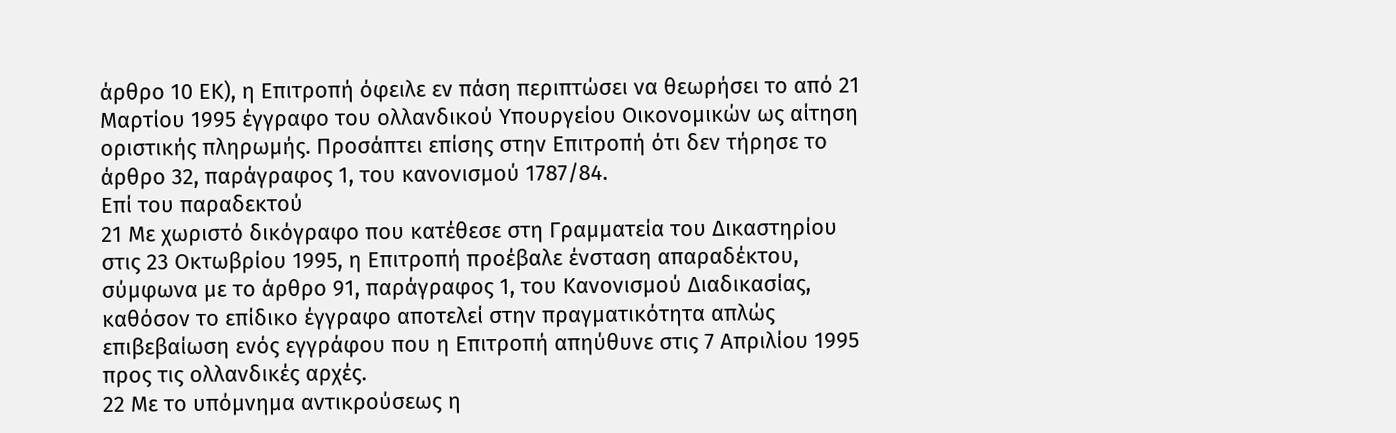άρθρο 10 ΕΚ), η Επιτροπή όφειλε εν πάση περιπτώσει να θεωρήσει το από 21 Μαρτίου 1995 έγγραφο του ολλανδικού Υπουργείου Οικονομικών ως αίτηση οριστικής πληρωμής. Προσάπτει επίσης στην Επιτροπή ότι δεν τήρησε το άρθρο 32, παράγραφος 1, του κανονισμού 1787/84.
Επί του παραδεκτού
21 Με χωριστό δικόγραφο που κατέθεσε στη Γραμματεία του Δικαστηρίου στις 23 Οκτωβρίου 1995, η Επιτροπή προέβαλε ένσταση απαραδέκτου, σύμφωνα με το άρθρο 91, παράγραφος 1, του Κανονισμού Διαδικασίας, καθόσον το επίδικο έγγραφο αποτελεί στην πραγματικότητα απλώς επιβεβαίωση ενός εγγράφου που η Επιτροπή απηύθυνε στις 7 Απριλίου 1995 προς τις ολλανδικές αρχές.
22 Με το υπόμνημα αντικρούσεως η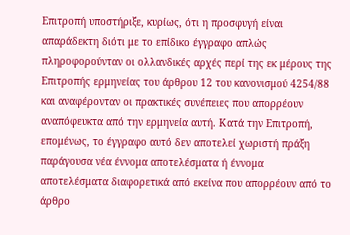Επιτροπή υποστήριξε, κυρίως, ότι η προσφυγή είναι απαράδεκτη διότι με το επίδικο έγγραφο απλώς πληροφορούνταν οι ολλανδικές αρχές περί της εκ μέρους της Επιτροπής ερμηνείας του άρθρου 12 του κανονισμού 4254/88 και αναφέρονταν οι πρακτικές συνέπειες που απορρέουν αναπόφευκτα από την ερμηνεία αυτή. Κατά την Επιτροπή, επομένως, το έγγραφο αυτό δεν αποτελεί χωριστή πράξη παράγουσα νέα έννομα αποτελέσματα ή έννομα αποτελέσματα διαφορετικά από εκείνα που απορρέουν από το άρθρο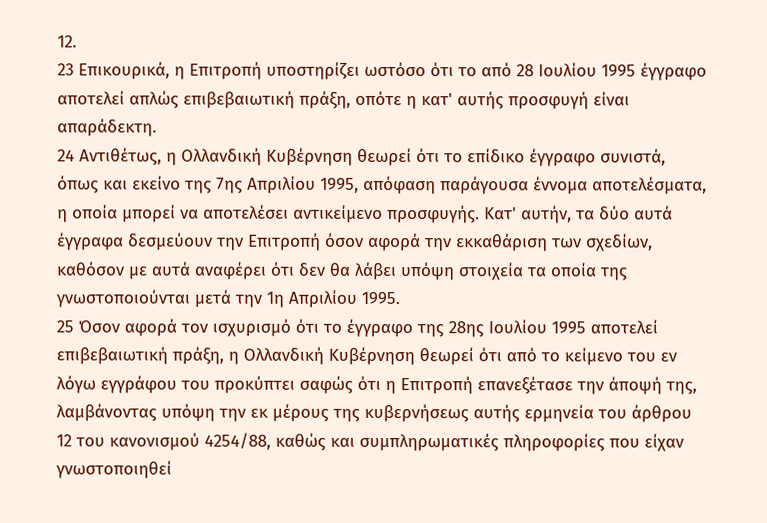12.
23 Επικουρικά, η Επιτροπή υποστηρίζει ωστόσο ότι το από 28 Ιουλίου 1995 έγγραφο αποτελεί απλώς επιβεβαιωτική πράξη, οπότε η κατ' αυτής προσφυγή είναι απαράδεκτη.
24 Αντιθέτως, η Ολλανδική Κυβέρνηση θεωρεί ότι το επίδικο έγγραφο συνιστά, όπως και εκείνο της 7ης Απριλίου 1995, απόφαση παράγουσα έννομα αποτελέσματα, η οποία μπορεί να αποτελέσει αντικείμενο προσφυγής. Κατ' αυτήν, τα δύο αυτά έγγραφα δεσμεύουν την Επιτροπή όσον αφορά την εκκαθάριση των σχεδίων, καθόσον με αυτά αναφέρει ότι δεν θα λάβει υπόψη στοιχεία τα οποία της γνωστοποιούνται μετά την 1η Απριλίου 1995.
25 Όσον αφορά τον ισχυρισμό ότι το έγγραφο της 28ης Ιουλίου 1995 αποτελεί επιβεβαιωτική πράξη, η Ολλανδική Κυβέρνηση θεωρεί ότι από το κείμενο του εν λόγω εγγράφου του προκύπτει σαφώς ότι η Επιτροπή επανεξέτασε την άποψή της, λαμβάνοντας υπόψη την εκ μέρους της κυβερνήσεως αυτής ερμηνεία του άρθρου 12 του κανονισμού 4254/88, καθώς και συμπληρωματικές πληροφορίες που είχαν γνωστοποιηθεί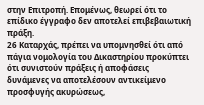στην Επιτροπή. Επομένως, θεωρεί ότι το επίδικο έγγραφο δεν αποτελεί επιβεβαιωτική πράξη.
26 Καταρχάς, πρέπει να υπομνησθεί ότι από πάγια νομολογία του Δικαστηρίου προκύπτει ότι συνιστούν πράξεις ή αποφάσεις δυνάμενες να αποτελέσουν αντικείμενο προσφυγής ακυρώσεως,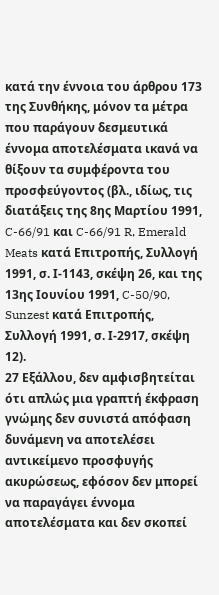κατά την έννοια του άρθρου 173 της Συνθήκης, μόνον τα μέτρα που παράγουν δεσμευτικά έννομα αποτελέσματα ικανά να θίξουν τα συμφέροντα του προσφεύγοντος (βλ., ιδίως, τις διατάξεις της 8ης Μαρτίου 1991, C-66/91 και C-66/91 R, Emerald Meats κατά Επιτροπής, Συλλογή 1991, σ. Ι-1143, σκέψη 26, και της 13ης Ιουνίου 1991, C-50/90, Sunzest κατά Επιτροπής, Συλλογή 1991, σ. Ι-2917, σκέψη 12).
27 Εξάλλου, δεν αμφισβητείται ότι απλώς μια γραπτή έκφραση γνώμης δεν συνιστά απόφαση δυνάμενη να αποτελέσει αντικείμενο προσφυγής ακυρώσεως, εφόσον δεν μπορεί να παραγάγει έννομα αποτελέσματα και δεν σκοπεί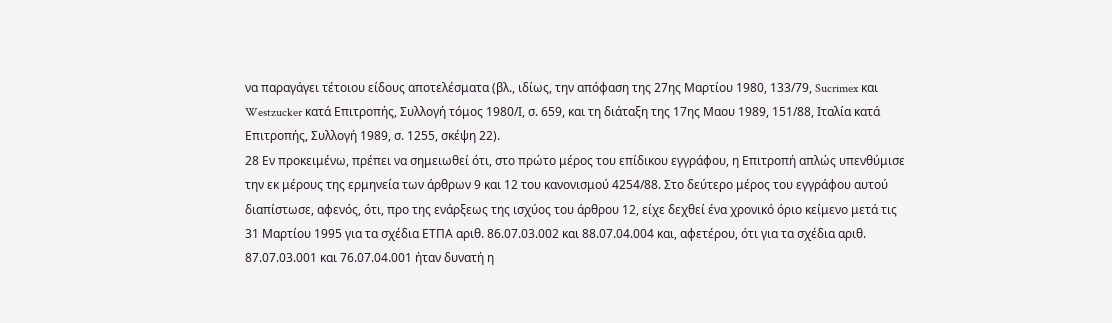να παραγάγει τέτοιου είδους αποτελέσματα (βλ., ιδίως, την απόφαση της 27ης Μαρτίου 1980, 133/79, Sucrimex και Westzucker κατά Επιτροπής, Συλλογή τόμος 1980/Ι, σ. 659, και τη διάταξη της 17ης Μαου 1989, 151/88, Ιταλία κατά Επιτροπής, Συλλογή 1989, σ. 1255, σκέψη 22).
28 Εν προκειμένω, πρέπει να σημειωθεί ότι, στο πρώτο μέρος του επίδικου εγγράφου, η Επιτροπή απλώς υπενθύμισε την εκ μέρους της ερμηνεία των άρθρων 9 και 12 του κανονισμού 4254/88. Στο δεύτερο μέρος του εγγράφου αυτού διαπίστωσε, αφενός, ότι, προ της ενάρξεως της ισχύος του άρθρου 12, είχε δεχθεί ένα χρονικό όριο κείμενο μετά τις 31 Μαρτίου 1995 για τα σχέδια ΕΤΠΑ αριθ. 86.07.03.002 και 88.07.04.004 και, αφετέρου, ότι για τα σχέδια αριθ. 87.07.03.001 και 76.07.04.001 ήταν δυνατή η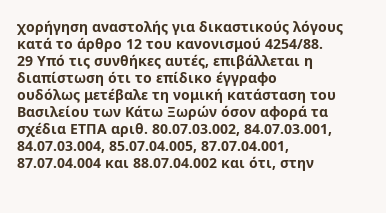χορήγηση αναστολής για δικαστικούς λόγους κατά το άρθρο 12 του κανονισμού 4254/88.
29 Υπό τις συνθήκες αυτές, επιβάλλεται η διαπίστωση ότι το επίδικο έγγραφο ουδόλως μετέβαλε τη νομική κατάσταση του Βασιλείου των Κάτω Ξωρών όσον αφορά τα σχέδια ΕΤΠΑ αριθ. 80.07.03.002, 84.07.03.001, 84.07.03.004, 85.07.04.005, 87.07.04.001, 87.07.04.004 και 88.07.04.002 και ότι, στην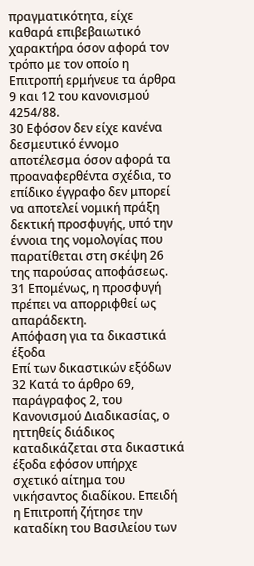πραγματικότητα, είχε καθαρά επιβεβαιωτικό χαρακτήρα όσον αφορά τον τρόπο με τον οποίο η Επιτροπή ερμήνευε τα άρθρα 9 και 12 του κανονισμού 4254/88.
30 Εφόσον δεν είχε κανένα δεσμευτικό έννομο αποτέλεσμα όσον αφορά τα προαναφερθέντα σχέδια, το επίδικο έγγραφο δεν μπορεί να αποτελεί νομική πράξη δεκτική προσφυγής, υπό την έννοια της νομολογίας που παρατίθεται στη σκέψη 26 της παρούσας αποφάσεως.
31 Επομένως, η προσφυγή πρέπει να απορριφθεί ως απαράδεκτη.
Απόφαση για τα δικαστικά έξοδα
Επί των δικαστικών εξόδων
32 Κατά το άρθρο 69, παράγραφος 2, του Κανονισμού Διαδικασίας, ο ηττηθείς διάδικος καταδικάζεται στα δικαστικά έξοδα εφόσον υπήρχε σχετικό αίτημα του νικήσαντος διαδίκου. Επειδή η Επιτροπή ζήτησε την καταδίκη του Βασιλείου των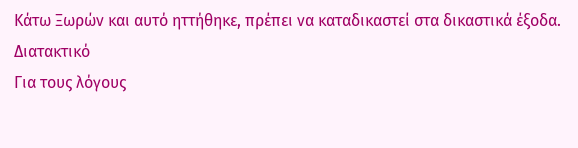Κάτω Ξωρών και αυτό ηττήθηκε, πρέπει να καταδικαστεί στα δικαστικά έξοδα.
Διατακτικό
Για τους λόγους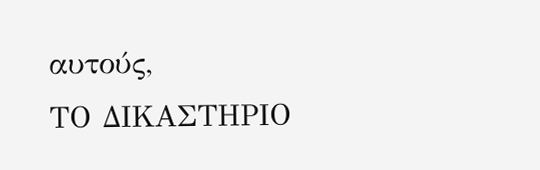αυτούς,
ΤΟ ΔΙΚΑΣΤΗΡΙΟ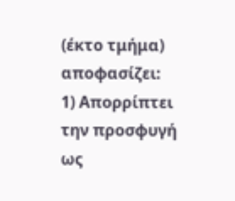(έκτο τμήμα)
αποφασίζει:
1) Απορρίπτει την προσφυγή ως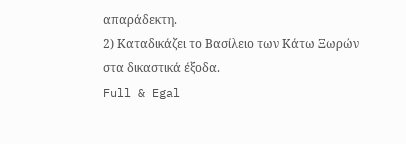απαράδεκτη.
2) Καταδικάζει το Βασίλειο των Κάτω Ξωρών στα δικαστικά έξοδα.
Full & Egal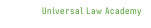Universal Law Academy